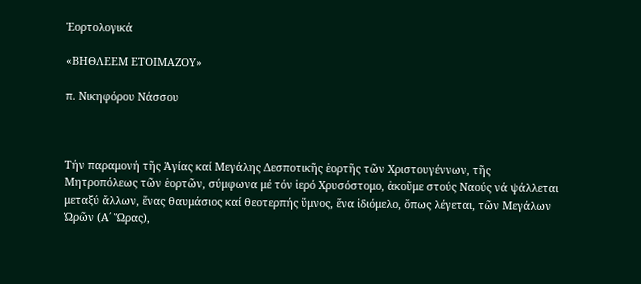Ἑορτολογικά

«ΒΗΘΛΕΕΜ ΕΤΟΙΜΑΖΟΥ»

π. Νικηφόρου Νάσσου



Τήν παραμονή τῆς Ἁγίας καί Μεγάλης Δεσποτικῆς ἑορτῆς τῶν Χριστουγέννων, τῆς Μητροπόλεως τῶν ἑορτῶν, σύμφωνα μέ τόν ἱερό Χρυσόστομο, ἀκοῦμε στούς Ναούς νά ψάλλεται μεταξύ ἄλλων, ἕνας θαυμάσιος καί θεοτερπής ὕμνος, ἕνα ἰδιόμελο, ὅπως λέγεται, τῶν Μεγάλων Ὡρῶν (Α΄ Ὥρας),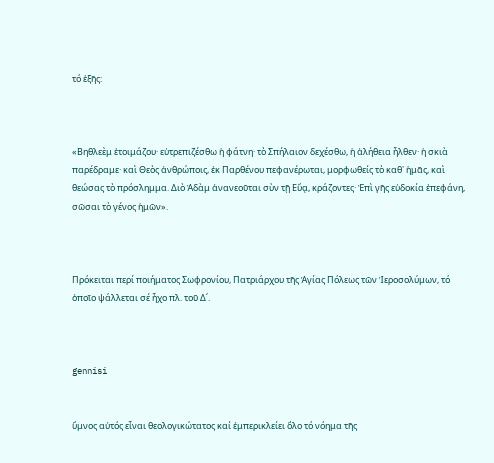τό ἑξῆς:



«Βηθλεὲμ ἑτοιμάζου· εὐτρεπιζέσθω ἡ φάτνη· τὸ Σπήλαιον δεχέσθω, ἡ ἀλήθεια ἦλθεν· ἡ σκιὰ παρέδραμε· καὶ Θεὸς ἀνθρώποις, ἐκ Παρθένου πεφανέρωται, μορφωθείς τὸ καθ᾿ ἡμᾶς, καὶ θεώσας τὸ πρόσλημμα. Διὸ Ἀδὰμ ἀνανεοῦται σὺν τῇ Εὔᾳ, κράζοντες· Ἐπὶ γῆς εὐδοκία ἐπεφάνη, σῶσαι τὸ γένος ἡμῶν».



Πρόκειται περί ποιήματος Σωφρονίου, Πατριάρχου τῆς Ἁγίας Πόλεως τῶν Ἱεροσολύμων, τό ὁποῖο ψάλλεται σέ ἦχο πλ. τοῦ Δ΄.



gennisi


ὕμνος αὐτός εἶναι θεολογικώτατος καί ἐμπερικλείει ὅλο τό νόημα τῆς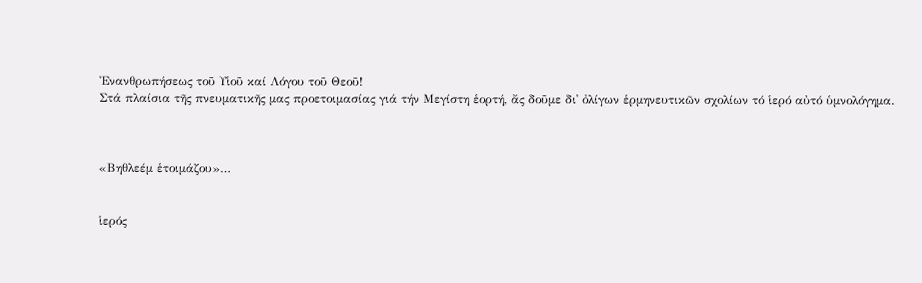Ἐνανθρωπήσεως τοῦ Υἱοῦ καί Λόγου τοῦ Θεοῦ!
Στά πλαίσια τῆς πνευματικῆς μας προετοιμασίας γιά τήν Μεγίστη ἑορτή, ἄς δοῦμε δι᾿ ὀλίγων ἑρμηνευτικῶν σχολίων τό ἱερό αὐτό ὑμνολόγημα.



«Βηθλεέμ ἑτοιμάζου»…


ἱερός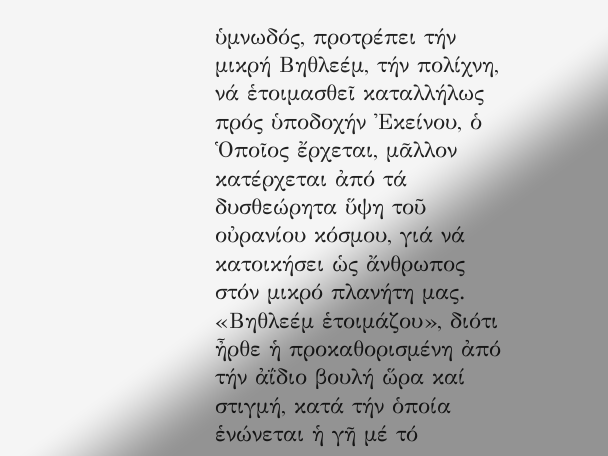ὑμνωδός, προτρέπει τήν μικρή Βηθλεέμ, τήν πολίχνη, νά ἑτοιμασθεῖ καταλλήλως πρός ὑποδοχήν Ἐκείνου, ὁ Ὁποῖος ἔρχεται, μᾶλλον κατέρχεται ἀπό τά δυσθεώρητα ὕψη τοῦ οὐρανίου κόσμου, γιά νά κατοικήσει ὡς ἄνθρωπος στόν μικρό πλανήτη μας. «Βηθλεέμ ἑτοιμάζου», διότι ἦρθε ἡ προκαθορισμένη ἀπό τήν ἀΐδιο βουλή ὥρα καί στιγμή, κατά τήν ὁποία ἑνώνεται ἡ γῆ μέ τό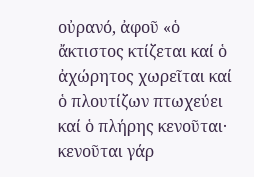οὐρανό, ἀφοῦ «ὁ ἄκτιστος κτίζεται καί ὁ ἀχώρητος χωρεῖται καί ὁ πλουτίζων πτωχεύει καί ὁ πλήρης κενοῦται· κενοῦται γάρ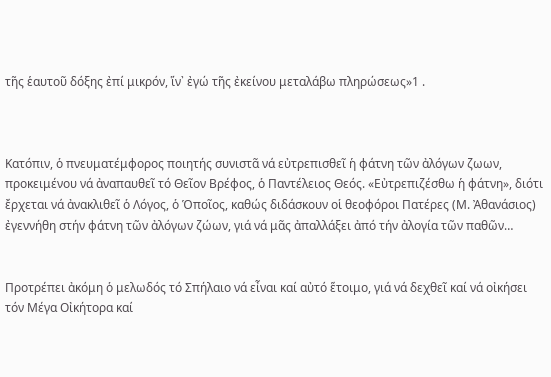τῆς ἑαυτοῦ δόξης ἐπί μικρόν, ἵν᾿ ἐγώ τῆς ἐκείνου μεταλάβω πληρώσεως»1 .



Κατόπιν, ὁ πνευματέμφορος ποιητής συνιστᾶ νά εὐτρεπισθεῖ ἡ φάτνη τῶν ἀλόγων ζωων, προκειμένου νά ἀναπαυθεῖ τό Θεῖον Βρέφος, ὁ Παντέλειος Θεός. «Εὐτρεπιζέσθω ἡ φάτνη», διότι ἔρχεται νά ἀνακλιθεῖ ὁ Λόγος, ὁ Ὁποῖος, καθώς διδάσκουν οἱ θεοφόροι Πατέρες (Μ. Ἀθανάσιος) ἐγεννήθη στήν φάτνη τῶν ἀλόγων ζώων, γιά νά μᾶς ἀπαλλάξει ἀπό τήν ἀλογία τῶν παθῶν…


Προτρέπει ἀκόμη ὁ μελωδός τό Σπήλαιο νά εἶναι καί αὐτό ἕτοιμο, γιά νά δεχθεῖ καί νά οἰκήσει τόν Μέγα Οἰκήτορα καί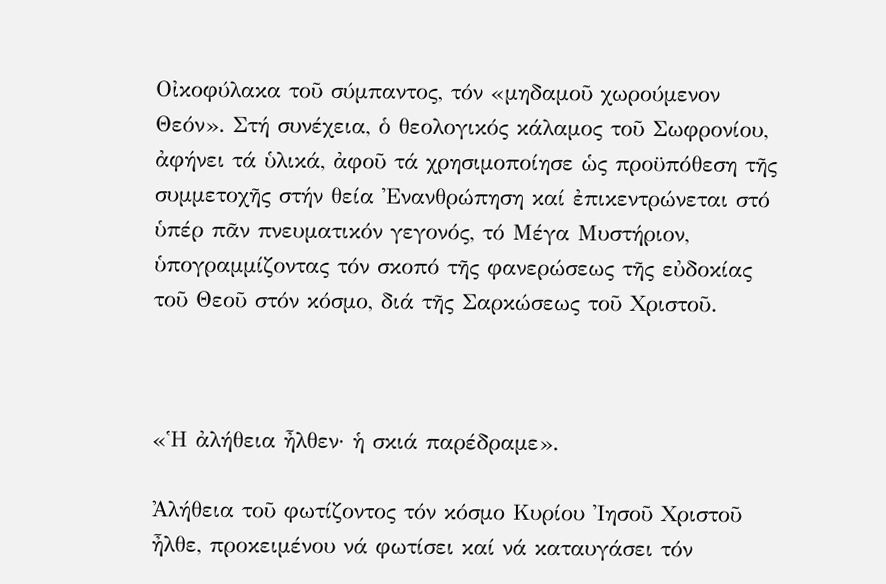Οἰκοφύλακα τοῦ σύμπαντος, τόν «μηδαμοῦ χωρούμενον Θεόν». Στή συνέχεια, ὁ θεολογικός κάλαμος τοῦ Σωφρονίου, ἀφήνει τά ὑλικά, ἀφοῦ τά χρησιμοποίησε ὡς προϋπόθεση τῆς συμμετοχῆς στήν θεία Ἐνανθρώπηση καί ἐπικεντρώνεται στό ὑπέρ πᾶν πνευματικόν γεγονός, τό Μέγα Μυστήριον, ὑπογραμμίζοντας τόν σκοπό τῆς φανερώσεως τῆς εὐδοκίας τοῦ Θεοῦ στόν κόσμο, διά τῆς Σαρκώσεως τοῦ Χριστοῦ.



«Ἡ ἀλήθεια ἦλθεν· ἡ σκιά παρέδραμε».

Ἀλήθεια τοῦ φωτίζοντος τόν κόσμο Κυρίου Ἰησοῦ Χριστοῦ ἦλθε, προκειμένου νά φωτίσει καί νά καταυγάσει τόν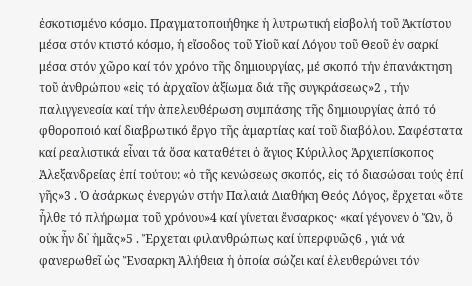ἐσκοτισμένο κόσμο. Πραγματοποιήθηκε ἡ λυτρωτική εἰσβολή τοῦ Ἀκτίστου μέσα στόν κτιστό κόσμο, ἡ εἴσοδος τοῦ Υἱοῦ καί Λόγου τοῦ Θεοῦ ἐν σαρκί μέσα στόν χῶρο καί τόν χρόνο τῆς δημιουργίας, μέ σκοπό τήν ἐπανάκτηση τοῦ ἀνθρώπου «εἰς τό ἀρχαῖον ἀξίωμα διά τῆς συγκράσεως»2 , τήν παλιγγενεσία καί τήν ἀπελευθέρωση συμπάσης τῆς δημιουργίας ἀπό τό φθοροποιό καί διαβρωτικό ἔργο τῆς ἁμαρτίας καί τοῦ διαβόλου. Σαφέστατα καί ρεαλιστικά εἶναι τά ὅσα καταθέτει ὁ ἅγιος Κύριλλος Ἀρχιεπίσκοπος Ἀλεξανδρείας ἐπί τούτου: «ὁ τῆς κενώσεως σκοπός, εἰς τό διασώσαι τούς ἐπί γῆς»3 . Ὁ ἀσάρκως ἐνεργών στήν Παλαιά Διαθήκη Θεός Λόγος, ἔρχεται «ὅτε ἦλθε τό πλήρωμα τοῦ χρόνου»4 καί γίνεται ἔνσαρκος· «καί γέγονεν ὁ Ὤν, ὅ οὐκ ἦν δι᾿ ἡμᾶς»5 . Ἔρχεται φιλανθρώπως καί ὑπερφυῶς6 , γιά νά φανερωθεῖ ὡς Ἔνσαρκη Ἀλήθεια ἡ ὁποία σώζει καί ἐλευθερώνει τόν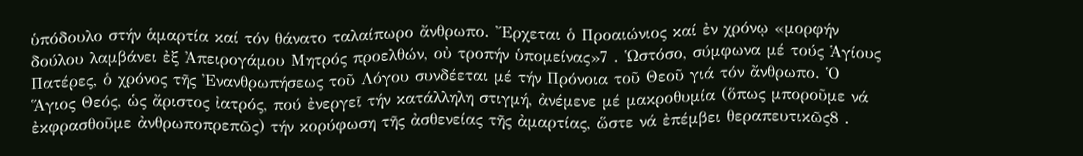ὑπόδουλο στήν ἁμαρτία καί τόν θάνατο ταλαίπωρο ἄνθρωπο. Ἔρχεται ὁ Προαιώνιος καί ἐν χρόνῳ «μορφήν δούλου λαμβάνει ἐξ Ἀπειρογάμου Μητρός προελθών, οὐ τροπήν ὑπομείνας»7 . Ὡστόσο, σύμφωνα μέ τούς Ἁγίους Πατέρες, ὁ χρόνος τῆς Ἐνανθρωπήσεως τοῦ Λόγου συνδέεται μέ τήν Πρόνοια τοῦ Θεοῦ γιά τόν ἄνθρωπο. Ὁ Ἅγιος Θεός, ὡς ἄριστος ἰατρός, πού ἐνεργεῖ τήν κατάλληλη στιγμή, ἀνέμενε μέ μακροθυμία (ὅπως μποροῦμε νά ἐκφρασθοῦμε ἀνθρωποπρεπῶς) τήν κορύφωση τῆς ἀσθενείας τῆς ἀμαρτίας, ὥστε νά ἐπέμβει θεραπευτικῶς8 .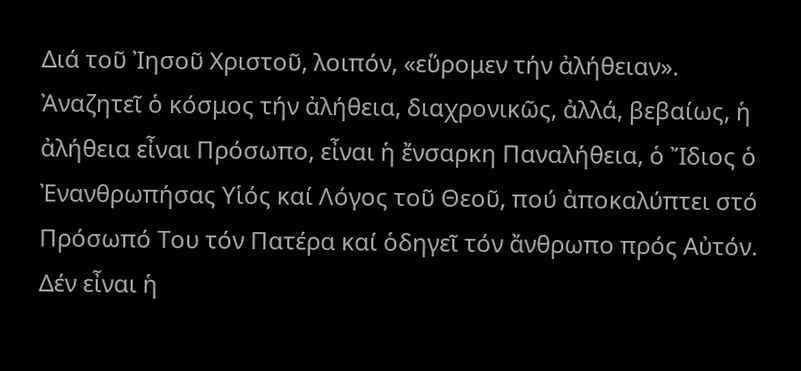Διά τοῦ Ἰησοῦ Χριστοῦ, λοιπόν, «εὕρομεν τήν ἀλήθειαν». Ἀναζητεῖ ὁ κόσμος τήν ἀλήθεια, διαχρονικῶς, ἀλλά, βεβαίως, ἡ ἀλήθεια εἶναι Πρόσωπο, εἶναι ἡ ἔνσαρκη Παναλήθεια, ὁ Ἴδιος ὁ Ἐνανθρωπήσας Υἱός καί Λόγος τοῦ Θεοῦ, πού ἀποκαλύπτει στό Πρόσωπό Του τόν Πατέρα καί ὁδηγεῖ τόν ἄνθρωπο πρός Αὐτόν. Δέν εἶναι ἡ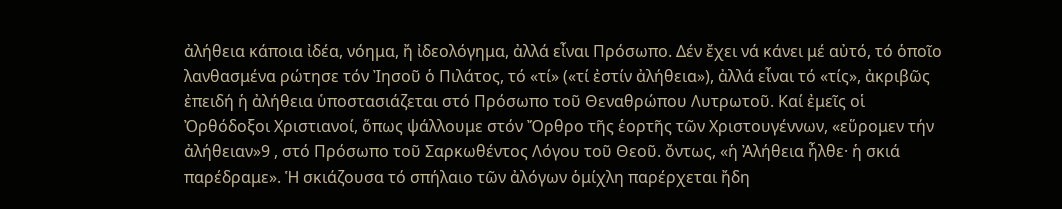ἀλήθεια κάποια ἰδέα, νόημα, ἤ ἰδεολόγημα, ἀλλά εἶναι Πρόσωπο. Δέν ἔχει νά κάνει μέ αὐτό, τό ὁποῖο λανθασμένα ρώτησε τόν Ἰησοῦ ὁ Πιλάτος, τό «τί» («τί ἐστίν ἀλήθεια»), ἀλλά εἶναι τό «τίς», ἀκριβῶς ἐπειδή ἡ ἀλήθεια ὑποστασιάζεται στό Πρόσωπο τοῦ Θεναθρώπου Λυτρωτοῦ. Καί ἐμεῖς οἱ Ὀρθόδοξοι Χριστιανοί, ὅπως ψάλλουμε στόν Ὄρθρο τῆς ἑορτῆς τῶν Χριστουγέννων, «εὕρομεν τήν ἀλήθειαν»9 , στό Πρόσωπο τοῦ Σαρκωθέντος Λόγου τοῦ Θεοῦ. ὄντως, «ἡ Ἀλήθεια ἦλθε· ἡ σκιά παρέδραμε». Ἡ σκιάζουσα τό σπήλαιο τῶν ἀλόγων ὁμίχλη παρέρχεται ἤδη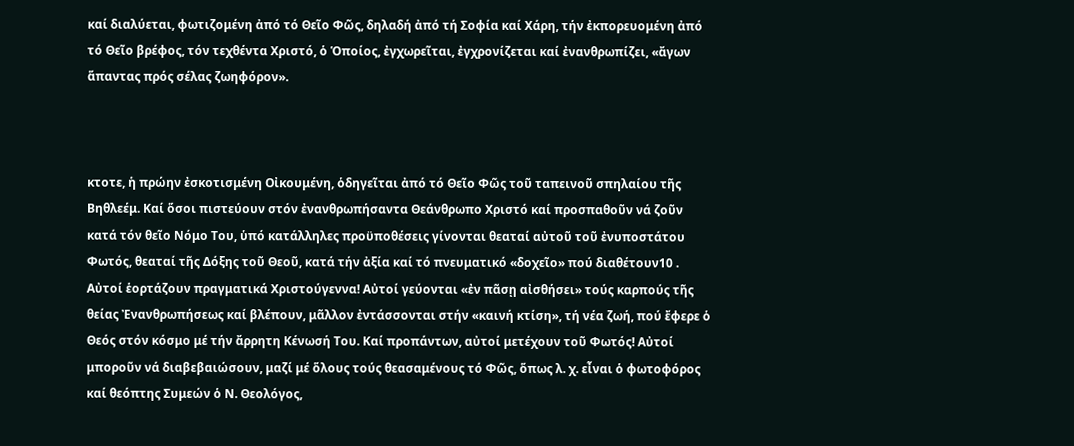καί διαλύεται, φωτιζομένη ἀπό τό Θεῖο Φῶς, δηλαδή ἀπό τή Σοφία καί Χάρη, τήν ἐκπορευομένη ἀπό τό Θεῖο βρέφος, τόν τεχθέντα Χριστό, ὁ Ὁποίος, ἐγχωρεῖται, ἐγχρονίζεται καί ἐνανθρωπίζει, «ἄγων ἅπαντας πρός σέλας ζωηφόρον».



κτοτε, ἡ πρώην ἐσκοτισμένη Οἰκουμένη, ὁδηγεῖται ἀπό τό Θεῖο Φῶς τοῦ ταπεινοῦ σπηλαίου τῆς Βηθλεέμ. Καί ὅσοι πιστεύουν στόν ἐνανθρωπήσαντα Θεάνθρωπο Χριστό καί προσπαθοῦν νά ζοῦν κατά τόν θεῖο Νόμο Του, ὑπό κατάλληλες προϋποθέσεις γίνονται θεαταί αὐτοῦ τοῦ ἐνυποστάτου Φωτός, θεαταί τῆς Δόξης τοῦ Θεοῦ, κατά τήν ἀξία καί τό πνευματικό «δοχεῖο» πού διαθέτουν10 . Αὐτοί ἑορτάζουν πραγματικά Χριστούγεννα! Αὐτοί γεύονται «ἐν πᾶσῃ αἰσθήσει» τούς καρπούς τῆς θείας Ἐνανθρωπήσεως καί βλέπουν, μᾶλλον ἐντάσσονται στήν «καινή κτίση», τή νέα ζωή, πού ἔφερε ὁ Θεός στόν κόσμο μέ τήν ἄρρητη Κένωσή Του. Καί προπάντων, αὐτοί μετέχουν τοῦ Φωτός! Αὐτοί μποροῦν νά διαβεβαιώσουν, μαζί μέ ὅλους τούς θεασαμένους τό Φῶς, ὅπως λ. χ. εἶναι ὁ φωτοφόρος καί θεόπτης Συμεών ὁ Ν. Θεολόγος,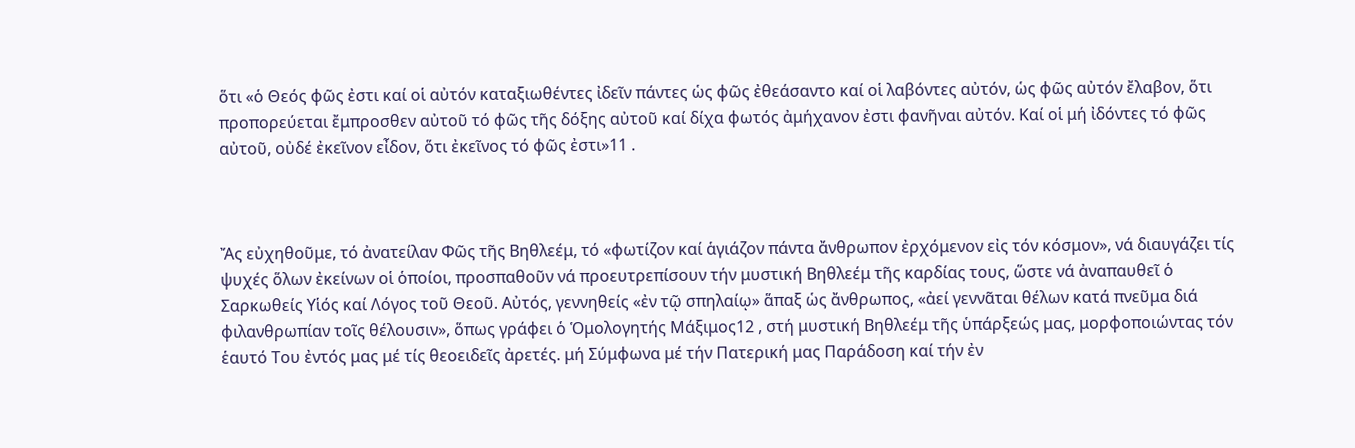ὅτι «ὁ Θεός φῶς ἐστι καί οἱ αὐτόν καταξιωθέντες ἰδεῖν πάντες ὡς φῶς ἐθεάσαντο καί οἱ λαβόντες αὐτόν, ὡς φῶς αὐτόν ἔλαβον, ὅτι προπορεύεται ἔμπροσθεν αὐτοῦ τό φῶς τῆς δόξης αὐτοῦ καί δίχα φωτός ἀμήχανον ἐστι φανῆναι αὐτόν. Καί οἱ μή ἰδόντες τό φῶς αὐτοῦ, οὐδέ ἐκεῖνον εἶδον, ὅτι ἐκεῖνος τό φῶς ἐστι»11 .



Ἄς εὐχηθοῦμε, τό ἀνατείλαν Φῶς τῆς Βηθλεέμ, τό «φωτίζον καί ἁγιάζον πάντα ἄνθρωπον ἐρχόμενον εἰς τόν κόσμον», νά διαυγάζει τίς ψυχές ὅλων ἐκείνων οἱ ὁποίοι, προσπαθοῦν νά προευτρεπίσουν τήν μυστική Βηθλεέμ τῆς καρδίας τους, ὥστε νά ἀναπαυθεῖ ὁ Σαρκωθείς Υἱός καί Λόγος τοῦ Θεοῦ. Αὐτός, γεννηθείς «ἐν τῷ σπηλαίῳ» ἅπαξ ὡς ἄνθρωπος, «ἀεί γεννᾶται θέλων κατά πνεῦμα διά φιλανθρωπίαν τοῖς θέλουσιν», ὅπως γράφει ὁ Ὁμολογητής Μάξιμος12 , στή μυστική Βηθλεέμ τῆς ὑπάρξεώς μας, μορφοποιώντας τόν ἑαυτό Του ἐντός μας μέ τίς θεοειδεῖς ἀρετές. μή Σύμφωνα μέ τήν Πατερική μας Παράδοση καί τήν ἐν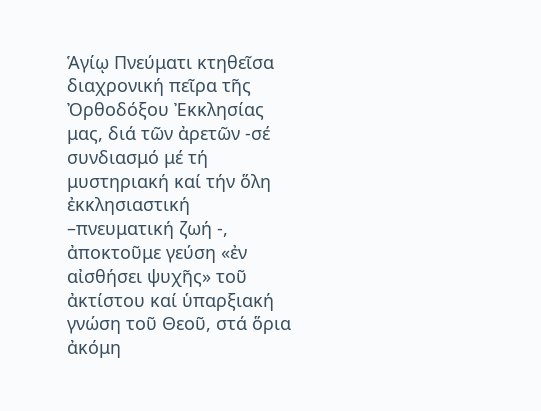Ἁγίῳ Πνεύματι κτηθεῖσα διαχρονική πεῖρα τῆς Ὀρθοδόξου Ἐκκλησίας μας, διά τῶν ἀρετῶν -σέ συνδιασμό μέ τή μυστηριακή καί τήν ὅλη ἐκκλησιαστική –πνευματική ζωή -, ἀποκτοῦμε γεύση «ἐν αἰσθήσει ψυχῆς» τοῦ ἀκτίστου καί ὑπαρξιακή γνώση τοῦ Θεοῦ, στά ὅρια ἀκόμη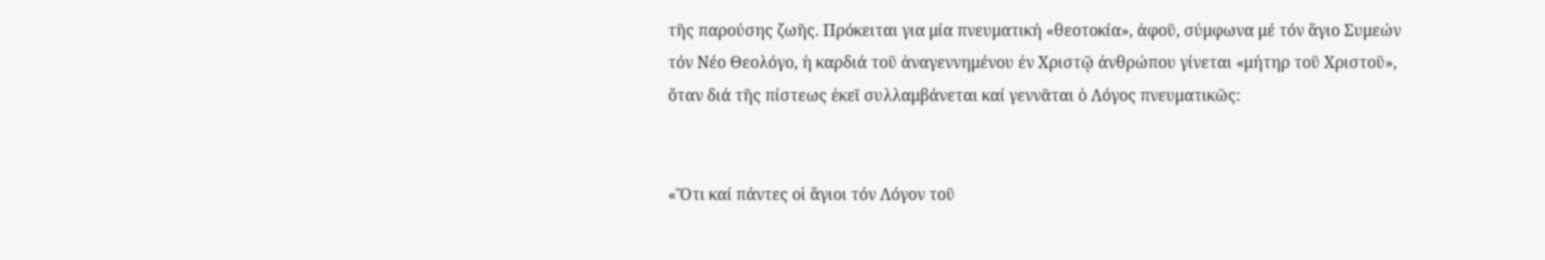τῆς παρούσης ζωῆς. Πρόκειται για μία πνευματική «θεοτοκία», ἀφοῦ, σύμφωνα μέ τόν ἅγιο Συμεών τόν Νέο Θεολόγο, ἡ καρδιά τοῦ ἀναγεννημένου ἐν Χριστῷ ἀνθρώπου γίνεται «μήτηρ τοῦ Χριστοῦ», ὅταν διά τῆς πίστεως ἐκεῖ συλλαμβάνεται καί γεννᾶται ὁ Λόγος πνευματικῶς:


«Ὅτι καί πάντες οἱ ἅγιοι τόν Λόγον τοῦ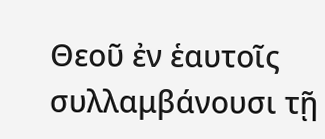Θεοῦ ἐν ἑαυτοῖς συλλαμβάνουσι τῇ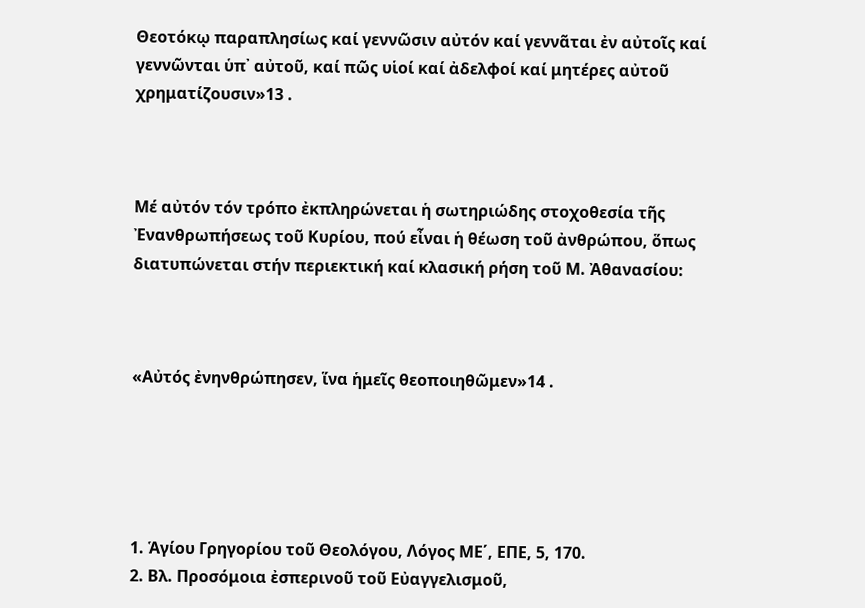Θεοτόκῳ παραπλησίως καί γεννῶσιν αὐτόν καί γεννᾶται ἐν αὐτοῖς καί γεννῶνται ὑπ᾿ αὐτοῦ, καί πῶς υἱοί καί ἀδελφοί καί μητέρες αὐτοῦ χρηματίζουσιν»13 .



Μέ αὐτόν τόν τρόπο ἐκπληρώνεται ἡ σωτηριώδης στοχοθεσία τῆς Ἐνανθρωπήσεως τοῦ Κυρίου, πού εἶναι ἡ θέωση τοῦ ἀνθρώπου, ὅπως διατυπώνεται στήν περιεκτική καί κλασική ρήση τοῦ Μ. Ἀθανασίου:



«Αὐτός ἐνηνθρώπησεν, ἵνα ἡμεῖς θεοποιηθῶμεν»14 .





1. Ἁγίου Γρηγορίου τοῦ Θεολόγου, Λόγος ΜΕ΄, ΕΠΕ, 5, 170.
2. Βλ. Προσόμοια ἐσπερινοῦ τοῦ Εὐαγγελισμοῦ,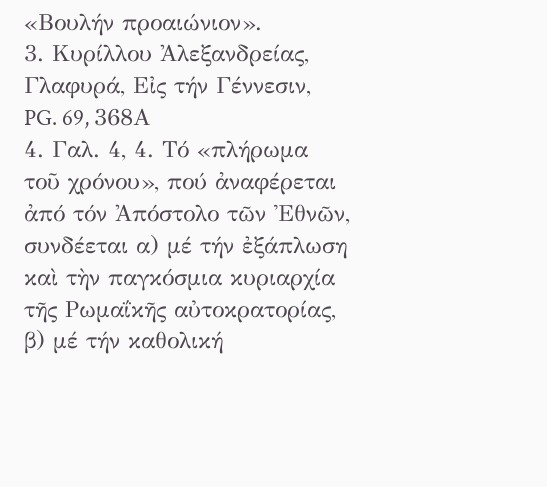«Βουλήν προαιώνιον».
3. Κυρίλλου Ἀλεξανδρείας, Γλαφυρά, Εἰς τήν Γέννεσιν, PG. 69, 368Α
4. Γαλ. 4, 4. Τό «πλήρωμα τοῦ χρόνου», πού ἀναφέρεται ἀπό τόν Ἀπόστολο τῶν Ἐθνῶν, συνδέεται α) μέ τήν ἐξάπλωση καὶ τὴν παγκόσμια κυριαρχία τῆς Ρωμαΐκῆς αὐτοκρατορίας, β) μέ τήν καθολική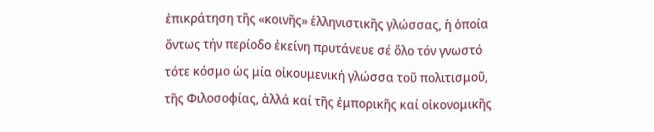ἐπικράτηση τῆς «κοινῆς» ἑλληνιστικῆς γλώσσας, ἡ ὁποία ὄντως τήν περίοδο ἐκείνη πρυτάνευε σέ ὅλο τόν γνωστό τότε κόσμο ὡς μία οἰκουμενική γλώσσα τοῦ πολιτισμοῦ, τῆς Φιλοσοφίας, ἀλλά καί τῆς ἐμπορικῆς καί οἰκονομικῆς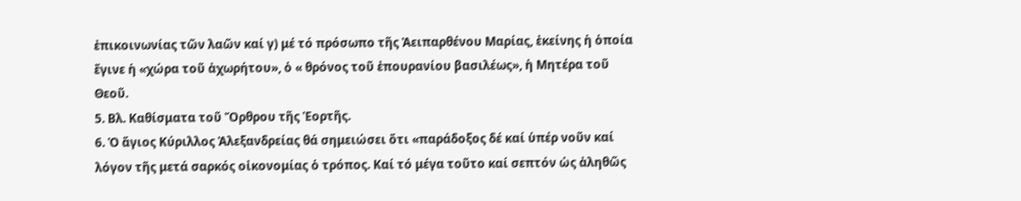ἐπικοινωνίας τῶν λαῶν καί γ) μέ τό πρόσωπο τῆς Ἀειπαρθένου Μαρίας, ἐκείνης ἡ ὁποία ἔγινε ἡ «χώρα τοῦ ἀχωρήτου», ὁ « θρόνος τοῦ ἐπουρανίου βασιλέως», ἡ Μητέρα τοῦ Θεοῦ.
5. Βλ. Καθίσματα τοῦ Ὄρθρου τῆς Ἑορτῆς.
6. Ὁ ἅγιος Κύριλλος Ἀλεξανδρείας θά σημειώσει ὅτι «παράδοξος δέ καί ὑπέρ νοῦν καί λόγον τῆς μετά σαρκός οἰκονομίας ὁ τρόπος. Καί τό μέγα τοῦτο καί σεπτόν ὡς ἀληθῶς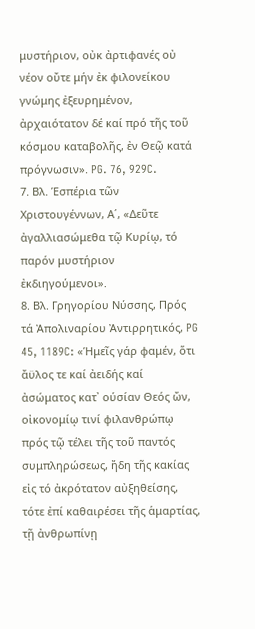μυστήριον, οὐκ ἀρτιφανές οὐ νέον οὔτε μήν ἐκ φιλονείκου γνώμης ἐξευρημένον, ἀρχαιότατον δέ καί πρό τῆς τοῦ κόσμου καταβολῆς, ἐν Θεῷ κατά πρόγνωσιν». PG. 76, 929C.
7. Βλ. Ἑσπέρια τῶν Χριστουγέννων, Α΄, «Δεῦτε ἀγαλλιασώμεθα τῷ Κυρίῳ, τό παρόν μυστήριον ἐκδιηγούμενοι».
8. Βλ. Γρηγορίου Νύσσης, Πρός τά Ἀπολιναρίου Ἀντιρρητικός, PG 45, 1189C: «Ἡμεῖς γάρ φαμέν, ὅτι ἄϋλος τε καί ἀειδής καί ἀσώματος κατ᾿ ούσίαν Θεός ὤν, οἰκονομίῳ τινί φιλανθρώπῳ πρός τῷ τέλει τῆς τοῦ παντός συμπληρώσεως, ἤδη τῆς κακίας εἰς τό ἀκρότατον αὐξηθείσης, τότε ἐπί καθαιρέσει τῆς ἁμαρτίας, τῇ ἀνθρωπίνῃ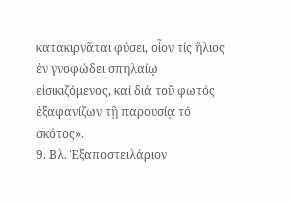κατακιρνᾶται φύσει, οἷον τίς ἥλιος ἐν γνοφώδει σπηλαίῳ εἰσικιζόμενος, καί διά τοῦ φωτός ἐξαφανίζων τῇ παρουσίᾳ τό σκότος».
9. Βλ. Ἐξαποστειλάριον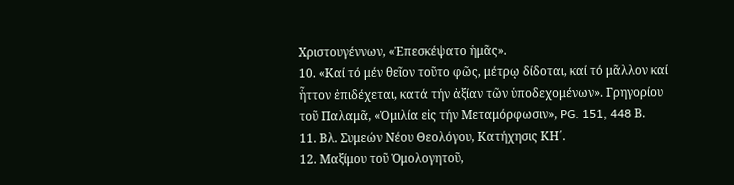Χριστουγέννων, «Ἐπεσκέψατο ἡμᾶς».
10. «Καί τό μέν θεῖον τοῦτο φῶς, μέτρῳ δίδοται, καί τό μᾶλλον καί ἧττον ἐπιδέχεται, κατά τήν ἀξίαν τῶν ὑποδεχομένων». Γρηγορίου τοῦ Παλαμᾶ, «Ὀμιλία εἰς τήν Μεταμόρφωσιν», PG. 151, 448 Β.
11. Βλ. Συμεών Νέου Θεολόγου, Κατήχησις ΚΗ΄.
12. Μαξίμου τοῦ Ὁμολογητοῦ,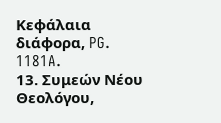Κεφάλαια διάφορα, PG. 1181A.
13. Συμεών Νέου Θεολόγου,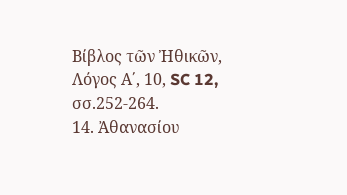Βίβλος τῶν Ἠθικῶν, Λόγος Α΄, 10, SC 12, σσ.252-264.
14. Ἀθανασίου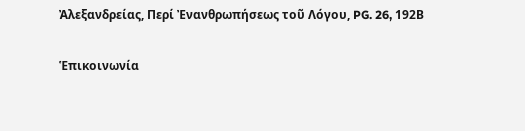Ἀλεξανδρείας, Περί Ἐνανθρωπήσεως τοῦ Λόγου, PG. 26, 192Β

Ἑπικοινωνία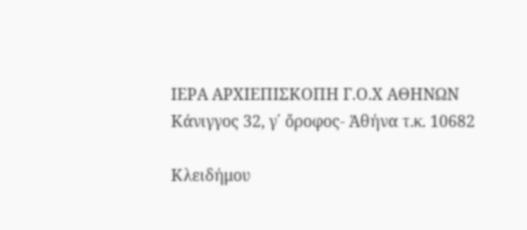ΙΕΡΑ ΑΡΧΙΕΠΙΣΚΟΠΗ Γ.Ο.Χ ΑΘΗΝΩΝ
Κάνιγγος 32, γ΄ ὄροφος- Ἀθήνα τ.κ. 10682

Κλειδήμου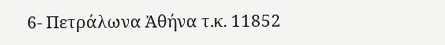6- Πετράλωνα Ἀθήνα τ.κ. 11852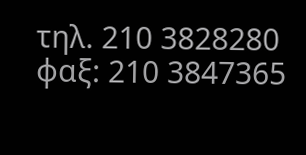τηλ. 210 3828280 φαξ: 210 3847365